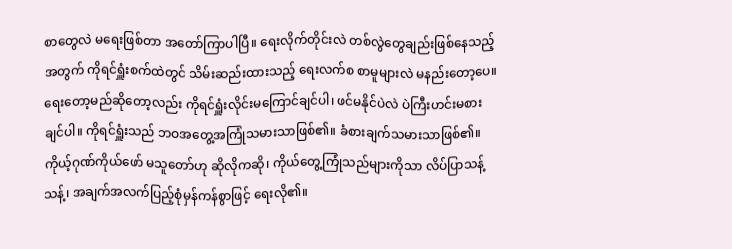စာတွေလဲ မရေးဖြစ်တာ အတော်ကြာပါပြီ။ ရေးလိုက်တိုင်းလဲ တစ်လွဲတွေချည်းဖြစ်နေသည့်အတွက် ကိုရင်ရှူံးစက်ထဲတွင် သိမ်းဆည်းထားသည့် ရေးလက်စ စာမူများလဲ မနည်းတော့ပေ။ ရေးတော့မည်ဆိုတော့လည်း ကိုရင်ရှူံးလိုင်းမကြောင်ချင်ပါ၊ ဖင်မနိုင်ပဲလဲ ပဲကြီးဟင်းမစားချင်ပါ။ ကိုရင်ရှူံးသည် ဘဝအတွေ့အကြုံသမားသာဖြစ်၏။ ခံစားချက်သမားသာဖြစ်၏။ ကိုယ့်ဂုဏ်ကိုယ်ဖော် မသူတော်ဟု ဆိုလိုကဆို၊ ကိုယ်တွေ့ကြုံသည်များကိုသာ လိပ်ပြာသန့်သန့်၊ အချက်အလက်ပြည့်စုံမှန်ကန်စွာဖြင့် ရေးလို၏။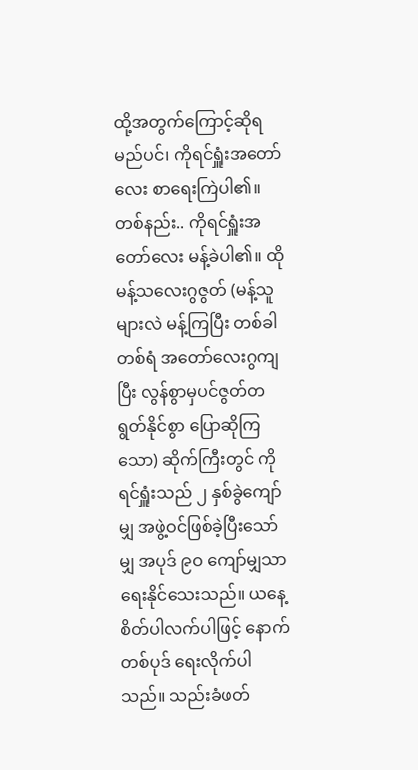ထို့အတွက်ကြောင့်ဆိုရမည်ပင်၊ ကိုရင်ရှူံးအတော်လေး စာရေးကြဲပါ၏။ တစ်နည်း.. ကိုရင်ရှူံးအတော်လေး မန့်ခဲပါ၏။ ထို မန့်သလေးဂွဇွတ် (မန့်သူများလဲ မန့်ကြပြီး တစ်ခါတစ်ရံ အတော်လေးဂွကျပြီး လွန်စွာမှပင်ဇွတ်တရွတ်နိုင်စွာ ပြောဆိုကြသော) ဆိုက်ကြီးတွင် ကိုရင်ရှူံးသည် ၂ နှစ်ခွဲကျော်မျှ အဖွဲ့ဝင်ဖြစ်ခဲ့ပြီးသော်မျှ အပုဒ် ၉ဝ ကျော်မျှသာရေးနိုင်သေးသည်။ ယနေ့စိတ်ပါလက်ပါဖြင့် နောက်တစ်ပုဒ် ရေးလိုက်ပါသည်။ သည်းခံဖတ်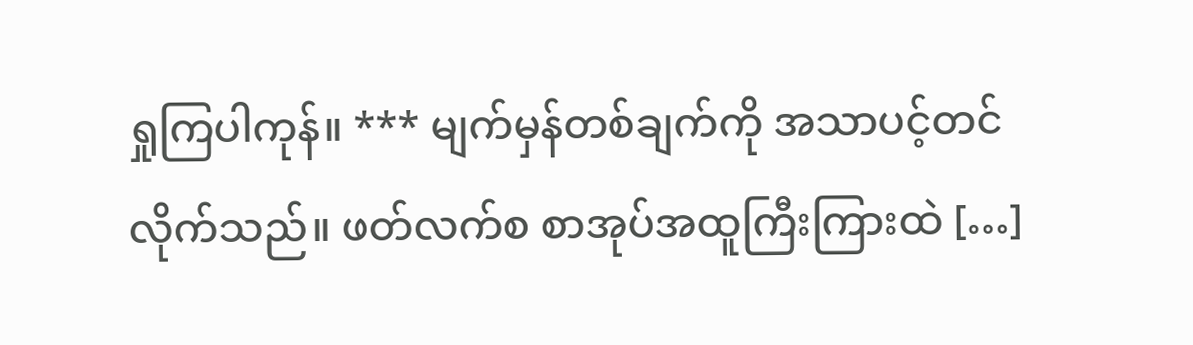ရှုကြပါကုန်။ *** မျက်မှန်တစ်ချက်ကို အသာပင့်တင်လိုက်သည်။ ဖတ်လက်စ စာအုပ်အထူကြီးကြားထဲ […]